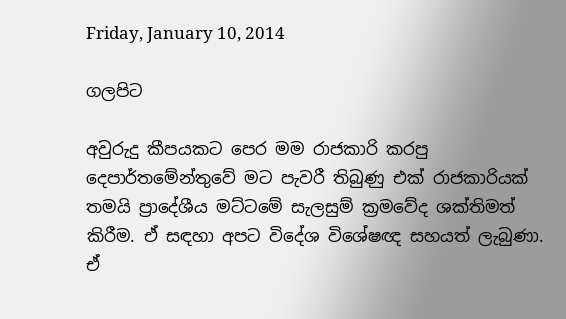Friday, January 10, 2014

ගලපිට

අවුරුදු කීපයකට පෙර මම රාජකාරි කරපු දෙපාර්තමේන්තුවේ මට පැවරී තිබුණු එක් රාජකාරියක් තමයි ප්‍රාදේශීය මට්ටමේ සැලසුම් ක්‍රමවේද ශක්තිමත් කිරීම. ඒ සඳහා අපට විදේශ විශේෂඥ සහයත් ලැබුණා. ඒ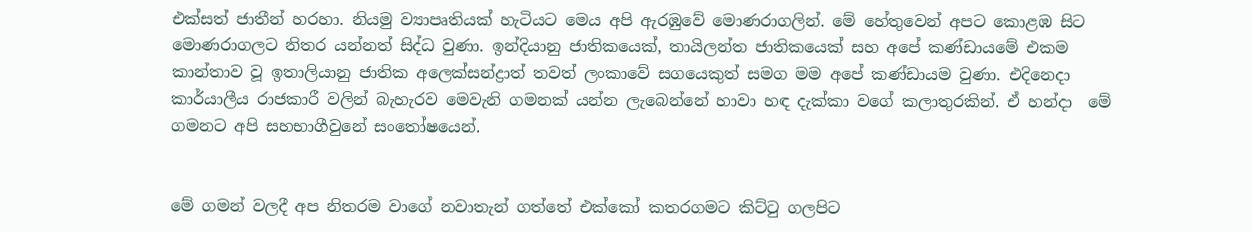එක්සත් ජාතීන් හරහා. නියමු ව්‍යාපෘතියක් හැටියට මෙය අපි ඇරඹුවේ මොණරාගලින්. මේ හේතුවෙන් අපට කොළඹ සිට මොණරාගලට නිතර යන්නත් සිද්ධ වුණා. ඉන්දියානු ජාතිකයෙක්, තායිලන්ත ජාතිකයෙක් සහ අපේ කණ්ඩායමේ එකම කාන්තාව වූ ඉතාලියානු ජාතික අලෙක්සන්ද්‍රාත් තවත් ලංකාවේ සගයෙකුත් සමග මම අපේ කණ්ඩායම වුණා. එදිනෙදා කාර්යාලීය රාජකාරී වලින් බැහැරව මෙවැනි ගමනක් යන්න ලැබෙන්නේ හාවා හඳ දැක්කා වගේ කලාතුරකින්. ඒ හන්දා  මේ ගමනට අපි සහභාගීවුනේ සංතෝෂයෙන්.


මේ ගමන් වලදී අප නිතරම වාගේ නවාතැන් ගත්තේ එක්කෝ කතරගමට කිට්ටු ගලපිට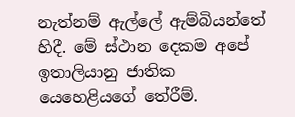නැත්නම් ඇල්ලේ ඇම්බියන්තේ හිදී. මේ ස්ථාන දෙකම අපේ ඉතාලියානු ජාතික යෙහෙළියගේ තේරීම්.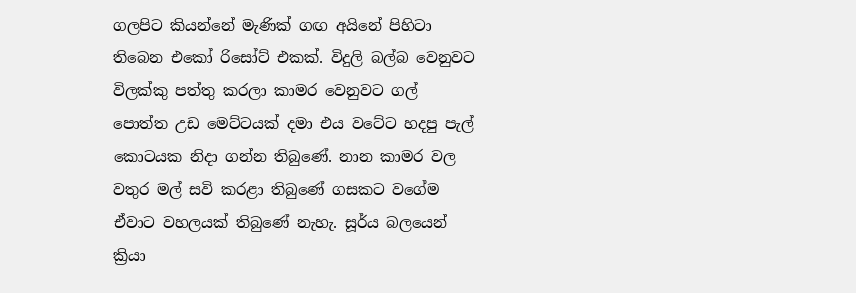ගලපිට කියන්නේ මැණික් ගඟ අයිනේ පිහිටා තිබෙන එකෝ රිසෝට් එකක්. විදුලි බල්බ වෙනුවට විලක්කු පත්තු කරලා කාමර වෙනුවට ගල් පොත්ත උඩ මෙට්ටයක් දමා එය වටේට හදපු පැල් කොටයක නිදා ගන්න තිබුණේ. නාන කාමර වල වතුර මල් සවි කරළා තිබුණේ ගසකට වගේම ඒවාට වහලයක් තිබුණේ නැහැ. සූර්ය බලයෙන් ක්‍රියා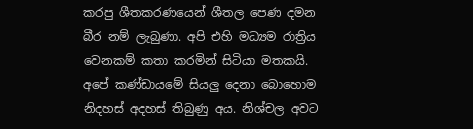කරපු ශීතකරණයෙන් ශීතල පෙණ දමන බීර නම් ලැබුණා. අපි එහි මධ්‍යම රාත්‍රිය වෙනකම් කතා කරමින් සිටියා මතකයි. අපේ කණ්ඩායමේ සියලු දෙනා බොහොම නිදහස් අදහස් තිබුණු අය. නිශ්චල අවට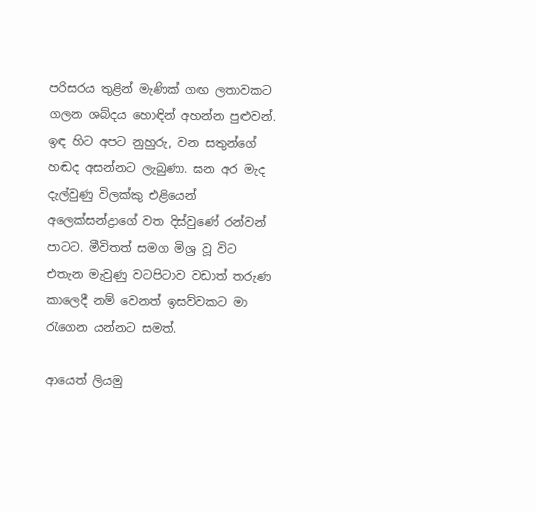පරිසරය තුළින් මැණික් ගඟ ලතාවකට ගලන ශබ්දය හොඳින් අහන්න පුළුවන්. ඉඳ හිට අපට නුහුරු, වන සතුන්ගේ හඬද අසන්නට ලැබුණා. ඝන අර මැද දැල්වුණු විලක්කු එළියෙන් අලෙක්සන්ද්‍රාගේ වත දිස්වුණේ රන්වන් පාටට. මීවිතත් සමග මිශ්‍ර වූ විට එතැන මැවුණු වටපිටාව වඩාත් තරුණ කාලෙදී නම් වෙනත් ඉසව්වකට මා රැගෙන යන්නට සමත්.

ආයෙත් ලියමු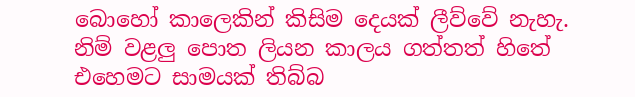බොහෝ කාලෙකින් කිසිම දෙයක් ලීව්වේ නැහැ. නිම් වළලු පොත ලියන කාලය ගත්තත් හිතේ එහෙමට සාමයක් තිබ්බ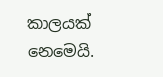කාලයක් නෙමෙයි.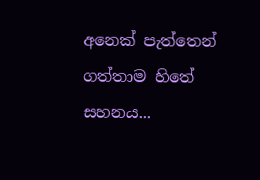අනෙක් පැත්තෙන් ගත්තාම හිතේ සහනය...